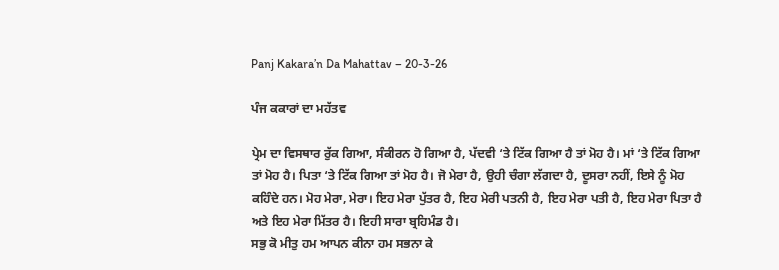Panj Kakara’n Da Mahattav – 20-3-26

ਪੰਜ ਕਕਾਰਾਂ ਦਾ ਮਹੱਤਵ

ਪ੍ਰੇਮ ਦਾ ਵਿਸਥਾਰ ਰੁੱਕ ਗਿਆ, ਸੰਕੀਰਨ ਹੋ ਗਿਆ ਹੈ, ਪੱਦਵੀ ‘ਤੇ ਟਿੱਕ ਗਿਆ ਹੈ ਤਾਂ ਮੋਹ ਹੈ। ਮਾਂ ‘ਤੇ ਟਿੱਕ ਗਿਆ ਤਾਂ ਮੋਹ ਹੈ। ਪਿਤਾ ‘ਤੇ ਟਿੱਕ ਗਿਆ ਤਾਂ ਮੋਹ ਹੈ। ਜੋ ਮੇਰਾ ਹੈ, ਉਹੀ ਚੰਗਾ ਲੱਗਦਾ ਹੈ, ਦੂਸਰਾ ਨਹੀਂ, ਇਸੇ ਨੂੰ ਮੋਹ ਕਹਿੰਦੇ ਹਨ। ਮੋਹ ਮੇਰਾ, ਮੇਰਾ। ਇਹ ਮੇਰਾ ਪੁੱਤਰ ਹੈ, ਇਹ ਮੇਰੀ ਪਤਨੀ ਹੈ, ਇਹ ਮੇਰਾ ਪਤੀ ਹੈ, ਇਹ ਮੇਰਾ ਪਿਤਾ ਹੈ ਅਤੇ ਇਹ ਮੇਰਾ ਮਿੱਤਰ ਹੈ। ਇਹੀ ਸਾਰਾ ਬ੍ਰਹਿਮੰਡ ਹੈ।
ਸਭੁ ਕੋ ਮੀਤੁ ਹਮ ਆਪਨ ਕੀਨਾ ਹਮ ਸਭਨਾ ਕੇ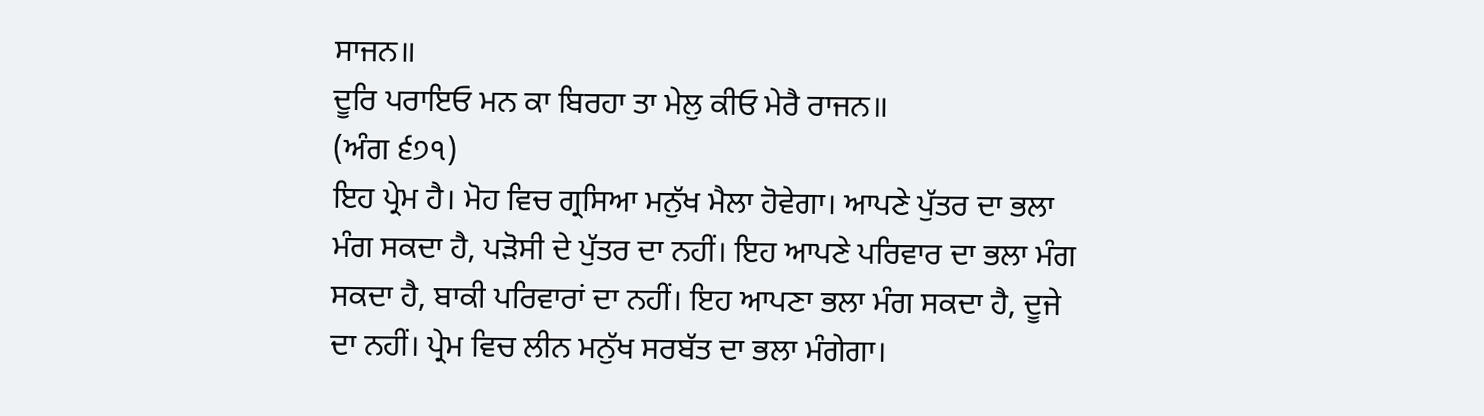ਸਾਜਨ॥
ਦੂਰਿ ਪਰਾਇਓ ਮਨ ਕਾ ਬਿਰਹਾ ਤਾ ਮੇਲੁ ਕੀਓ ਮੇਰੈ ਰਾਜਨ॥
(ਅੰਗ ੬੭੧)
ਇਹ ਪ੍ਰੇਮ ਹੈ। ਮੋਹ ਵਿਚ ਗ੍ਰਸਿਆ ਮਨੁੱਖ ਮੈਲਾ ਹੋਵੇਗਾ। ਆਪਣੇ ਪੁੱਤਰ ਦਾ ਭਲਾ ਮੰਗ ਸਕਦਾ ਹੈ, ਪੜੋਸੀ ਦੇ ਪੁੱਤਰ ਦਾ ਨਹੀਂ। ਇਹ ਆਪਣੇ ਪਰਿਵਾਰ ਦਾ ਭਲਾ ਮੰਗ ਸਕਦਾ ਹੈ, ਬਾਕੀ ਪਰਿਵਾਰਾਂ ਦਾ ਨਹੀਂ। ਇਹ ਆਪਣਾ ਭਲਾ ਮੰਗ ਸਕਦਾ ਹੈ, ਦੂਜੇ ਦਾ ਨਹੀਂ। ਪ੍ਰੇਮ ਵਿਚ ਲੀਨ ਮਨੁੱਖ ਸਰਬੱਤ ਦਾ ਭਲਾ ਮੰਗੇਗਾ।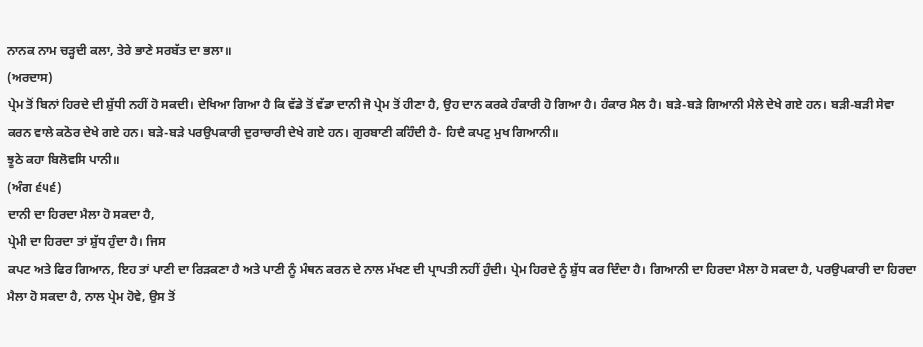ਨਾਨਕ ਨਾਮ ਚੜ੍ਹਦੀ ਕਲਾ, ਤੇਰੇ ਭਾਣੇ ਸਰਬੱਤ ਦਾ ਭਲਾ॥
(ਅਰਦਾਸ)
ਪ੍ਰੇਮ ਤੋਂ ਬਿਨਾਂ ਹਿਰਦੇ ਦੀ ਸ਼ੁੱਧੀ ਨਹੀਂ ਹੋ ਸਕਦੀ। ਦੇਖਿਆ ਗਿਆ ਹੈ ਕਿ ਵੱਡੇ ਤੋਂ ਵੱਡਾ ਦਾਨੀ ਜੋ ਪ੍ਰੇਮ ਤੋਂ ਹੀਣਾ ਹੈ, ਉਹ ਦਾਨ ਕਰਕੇ ਹੰਕਾਰੀ ਹੋ ਗਿਆ ਹੈ। ਹੰਕਾਰ ਮੈਲ ਹੈ। ਬੜੇ-ਬੜੇ ਗਿਆਨੀ ਮੈਲੇ ਦੇਖੇ ਗਏ ਹਨ। ਬੜੀ-ਬੜੀ ਸੇਵਾ ਕਰਨ ਵਾਲੇ ਕਠੋਰ ਦੇਖੇ ਗਏ ਹਨ। ਬੜੇ-ਬੜੇ ਪਰਉਪਕਾਰੀ ਦੁਰਾਚਾਰੀ ਦੇਖੇ ਗਏ ਹਨ। ਗੁਰਬਾਣੀ ਕਹਿੰਦੀ ਹੈ- ਹਿਦੈ ਕਪਟੁ ਮੁਖ ਗਿਆਨੀ॥
ਝੂਠੇ ਕਹਾ ਬਿਲੋਵਸਿ ਪਾਨੀ॥
(ਅੰਗ ੬੫੬)
ਦਾਨੀ ਦਾ ਹਿਰਦਾ ਮੈਲਾ ਹੋ ਸਕਦਾ ਹੈ,
ਪ੍ਰੇਮੀ ਦਾ ਹਿਰਦਾ ਤਾਂ ਸ਼ੁੱਧ ਹੁੰਦਾ ਹੈ। ਜਿਸ
ਕਪਟ ਅਤੇ ਫਿਰ ਗਿਆਨ, ਇਹ ਤਾਂ ਪਾਣੀ ਦਾ ਰਿੜਕਣਾ ਹੈ ਅਤੇ ਪਾਣੀ ਨੂੰ ਮੰਥਨ ਕਰਨ ਦੇ ਨਾਲ ਮੱਖਣ ਦੀ ਪ੍ਰਾਪਤੀ ਨਹੀਂ ਹੁੰਦੀ। ਪ੍ਰੇਮ ਹਿਰਦੇ ਨੂੰ ਸ਼ੁੱਧ ਕਰ ਦਿੰਦਾ ਹੈ। ਗਿਆਨੀ ਦਾ ਹਿਰਦਾ ਮੈਲਾ ਹੋ ਸਕਦਾ ਹੈ, ਪਰਉਪਕਾਰੀ ਦਾ ਹਿਰਦਾ ਮੈਲਾ ਹੋ ਸਕਦਾ ਹੈ, ਨਾਲ ਪ੍ਰੇਮ ਹੋਵੇ, ਉਸ ਤੋਂ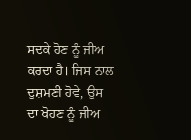ਸਦਕੇ ਹੋਣ ਨੂੰ ਜੀਅ ਕਰਦਾ ਹੈ। ਜਿਸ ਨਾਲ ਦੁਸ਼ਮਣੀ ਹੋਵੇ, ਉਸ ਦਾ ਖੋਹਣ ਨੂੰ ਜੀਅ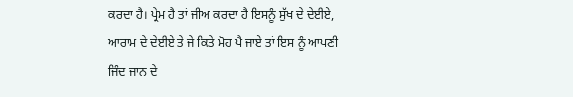ਕਰਦਾ ਹੈ। ਪ੍ਰੇਮ ਹੈ ਤਾਂ ਜੀਅ ਕਰਦਾ ਹੈ ਇਸਨੂੰ ਸੁੱਖ ਦੇ ਦੇਈਏ, ਆਰਾਮ ਦੇ ਦੇਈਏ ਤੇ ਜੇ ਕਿਤੇ ਮੋਹ ਪੈ ਜਾਏ ਤਾਂ ਇਸ ਨੂੰ ਆਪਣੀ ਜਿੰਦ ਜਾਨ ਦੇ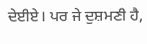ਦੇਈਏ। ਪਰ ਜੇ ਦੁਸ਼ਮਣੀ ਹੈ,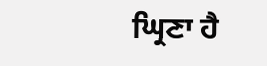ਘ੍ਰਿਣਾ ਹੈ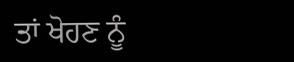ਤਾਂ ਖੋਹਣ ਨੂੰ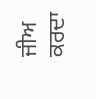ਜੀਅ ਕਰਦਾ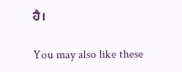ਹੈ।

You may also like these